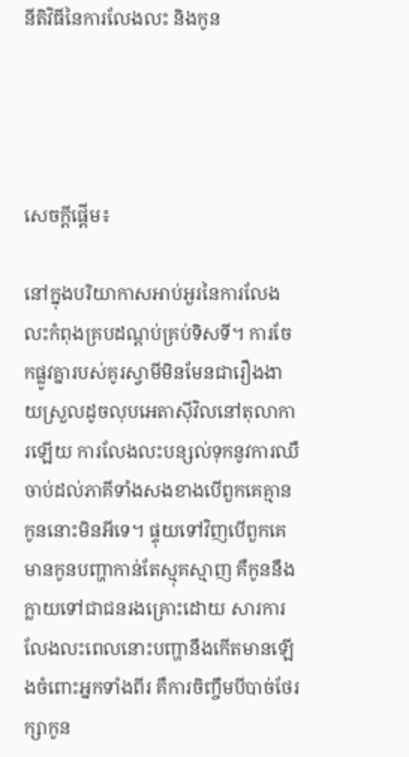នីតិវិធីនៃការលែងលះ និងកូន




សេចក្ដីផ្ដើម៖

នៅក្នុងបរិយាកាសអាប់អួរនៃការលែងលះកំពុងគ្របដណ្ដប់គ្រប់ទិសទី។ ការចែកផ្លូវគ្នារបស់គូរស្វាមីមិនមែនជារឿងងាយស្រួលដូចលុបអេតាស៊ីវិលនៅតុលាការឡើយ ការលែងលះបន្សល់ទុកនូវការឈឺចាប់ដល់ភាគីទាំងសងខាងបើពួកគេគ្មានកូននោះមិនអីទេ។ ផ្ទុយទៅវិញបើពួកគេមានកូនបញ្ហាកាន់តែស្មុគស្មាញ គឺកូននឹងក្លាយទៅជាជនរងគ្រោះដោយ សារការលែងលះពេលនោះបញ្ហានឹងកើតមានឡើងចំពោះអ្នកទាំងពីរ គឺការចិញ្ចឹមបីបាច់ថែរក្សាកូន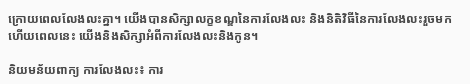ក្រោយពេលលែងលះគ្នា។ យើងបានសិក្សាលក្ខខណ្ឌនៃការលែងលះ និងនិតិវិធីនៃការលែងលះរួចមកហើយពេលនេះ យើងនិងសិក្សាអំពីការលែងលះនិងកូន។

និយមន័យពាក្យ ការលែងលះ៖ ការ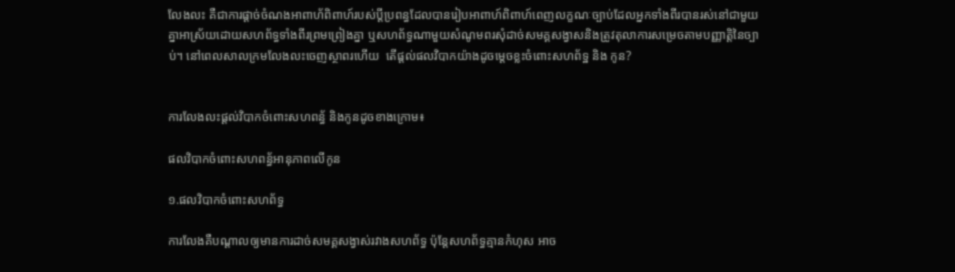លែងលះ គឺជាការផ្ដាច់ចំណងអាពាហ័ពិពាហ៍របស់ប្ដីប្រពន្ធដែលបានរៀបអាពាហ៍ពិពាហ៍ពេញលក្ខណៈច្បាប់ដែលអ្នកទាំងពីរបានរស់នៅជាមួយគ្នាអាស្រ័យដោយសហព័ទ្ធទាំងពីរព្រមព្រៀងគ្នា ឬសហព័ទ្ធណាមួយសំណូមពរសុំដាច់សមគ្គសង្វាសនិងត្រូវតុលាការសម្រេចតាមបញ្ញាត្តិនៃច្បាប់។ នៅពេលសាលក្រមលែងលះចេញស្ថាពរហើយ  តើផ្ដល់ផលវិបាកយ៉ាងដូចម្ដេចខ្លះចំពោះសហព័ទ្ឋ និង កូន?


ការលែងលះផ្ដល់វិបាកចំពោះសហពន្ធ័ និងកូនដូចខាងក្រោម៖

ផលវិបាកចំពោះសហពន្ធ័អានុភាពលើកូន

១.ផលវិបាកចំពោះសហព័ទ្ធ

ការលែងគឺបណ្ដាលឲ្យមានការដាច់សមគ្គសង្វាស់រវាងសហព័ទ្ធ ប៉ុន្តែសហព័ទ្ធគ្មានកំហុស អាច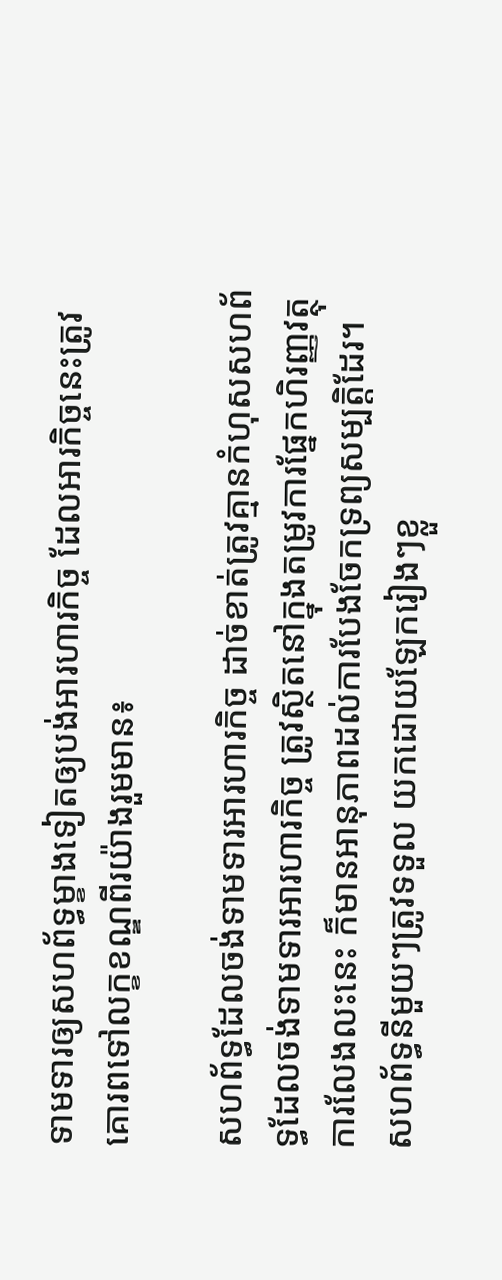ទាមទារឲ្យសហព័ទ្ធម្ខាងទៀតឲ្យបង់អារហារកិច្ច ដែលអារកិច្ចនេះត្រូវគោរពទៅលក្ខខណ្ឌពីរយ៉ាងរួមមាន៖

សហព័ទ្ធដែលចង់ទាមទារអារហារកិច្ច ដាច់ខាត់ត្រូវគ្មានកំហុសសហព័ទ្ធដែលចង់ទាមទារអារហារកិច្ច ត្រូវស្ថិតនៅក្នុងតម្រូវការផ្នែកហិរញ្ញវត្ថុការលែងលះនេះ ក៏មានអានុភាពដល់ការបែងចែកទ្រព្យសម្បត្តិដែរ។ សហព័ទ្ធនីមួយៗត្រូវទទួល យកដោយឡែករៀងៗខ្លួ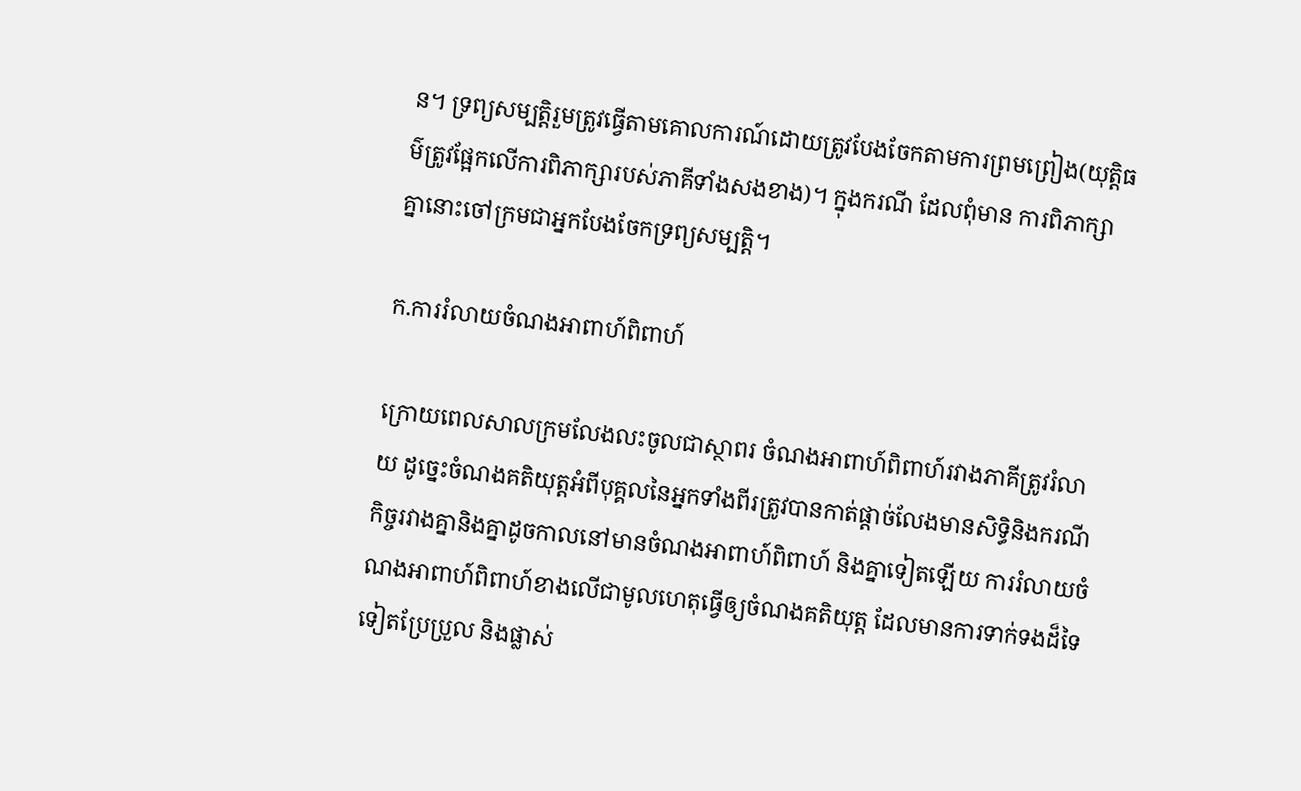ន។ ទ្រព្យសម្បត្តិរួមត្រូវធ្វើតាមគោលការណ៍ដោយត្រូវបែងចែកតាមការព្រមព្រៀង(យុត្តិធម៌ត្រូវផ្អែកលើការពិភាក្សារបស់ភាគីទាំងសងខាង)។ ក្នុងករណី ដែលពុំមាន ការពិភាក្សាគ្នានោះចៅក្រមជាអ្នកបែងចែកទ្រព្យសម្បត្តិ។

ក.ការរំលាយចំណងអាពាហ៍ពិពាហ៍

ក្រោយពេលសាលក្រមលែងលះចូលជាស្ថាពរ ចំណងអាពាហ៍ពិពាហ៍រវាងភាគីត្រូវរំលាយ ដូច្នេះចំណងគតិយុត្តអំពីបុគ្គលនៃអ្នកទាំងពីរត្រូវបានកាត់ផ្ដាច់លែងមានសិទ្ធិនិងករណីកិច្ចរវាងគ្នានិងគ្នាដូចកាលនៅមានចំណងអាពាហ៍ពិពាហ៍ និងគ្នាទៀតឡើយ ការរំលាយចំណងអាពាហ៍ពិពាហ៍ខាងលើជាមូលហេតុធ្វើឲ្យចំណងគតិយុត្ត ដែលមានការទាក់ទងដ៏ទៃទៀតប្រែប្រួល និងផ្លាស់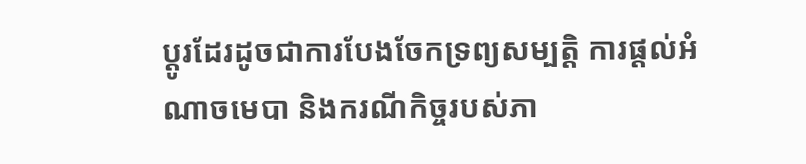ប្ដូរដែរដូចជាការបែងចែកទ្រព្យសម្បត្តិ ការផ្តល់អំណាចមេបា និងករណីកិច្ចរបស់ភា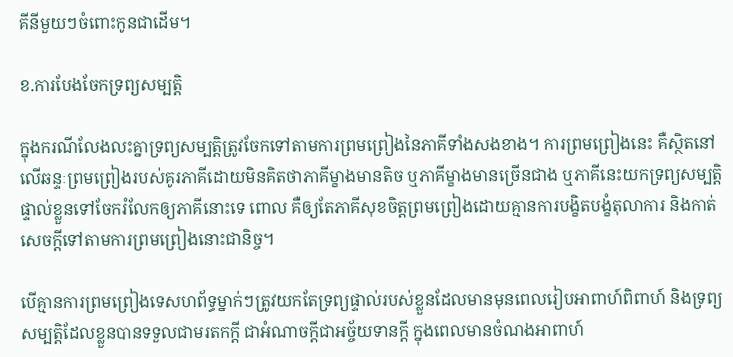គីនីមួយៗចំពោះកូនជាដើម។

ខ.ការបែងចែកទ្រព្យសម្បត្តិ

ក្នុងករណីលែងលះគ្នាទ្រព្យសម្បត្តិត្រូវចែកទៅតាមការព្រមព្រៀងនៃភាគីទាំងសងខាង។ ការព្រមព្រៀងនេះ គឺស្ថិតនៅលើឆន្ទៈព្រមព្រៀងរបស់គូរភាគីដោយមិនគិតថាភាគីម្ខាងមានតិច ឬភាគីម្ខាងមានច្រើនជាង ឬភាគីនេះយកទ្រព្យសម្បត្តិផ្ទាល់ខ្លួនទៅចែករំលែកឲ្យភាគីនោះទេ ពោល គឺឲ្យតែភាគីសុខចិត្តព្រមព្រៀងដោយគ្មានការបង្ខិតបង្ខំតុលាការ និងកាត់សេចក្ដីទៅតាមការព្រមព្រៀងនោះជានិច្ច។

បើគ្មានការព្រមព្រៀងទេសហព័ទ្ធម្នាក់ៗត្រូវយកតែទ្រព្យផ្ទាល់របស់ខ្លួនដែលមានមុនពេលរៀបអាពាហ៍ពិពាហ៍ និងទ្រព្យសម្បត្តិដែលខ្លួនបានទទួលជាមរតកក្តី ជាអំណាចក្តីជាអច្ច័យទានក្ដី ក្នុងពេលមានចំណងអាពាហ៍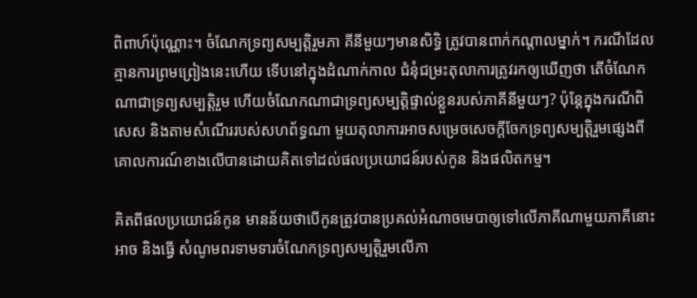ពិពាហ៍ប៉ុណ្ណោះ។ ចំណែកទ្រព្យសម្បត្តិរួមភា គីនីមួយៗមានសិទ្ធិ ត្រូវបានពាក់កណ្ដាលម្នាក់។ ករណីដែលគ្មានការព្រមព្រៀងនេះហើយ ទើបនៅក្នុងដំណាក់កាល ជំនុំជម្រះតុលាការត្រូវរកឲ្យឃើញថា តើចំណែកណាជាទ្រព្យសម្បត្តិរួម ហើយចំណែកណាជាទ្រព្យសម្បត្តិផ្ទាល់ខ្លួនរបស់ភាគីនីមួយៗ? ប៉ុន្តែក្នុងករណីពិសេស និងតាមសំណើររបស់សហព័ទ្ធណា មួយតុលាការអាចសម្រេចសេចក្ដីចែកទ្រព្យសម្បត្តិរួមផ្សេងពីគោលការណ៍ខាងលើបានដោយគិតទៅដល់ផលប្រយោជន៍របស់កូន និងផលិតកម្ម។

គិតពីផលប្រយោជន៍កូន មានន័យថាបើកូនត្រូវបានប្រគល់អំណាចមេបាឲ្យទៅលើភាគីណាមួយភាគីនោះអាច និងធ្វើ សំណូមពរទាមទារចំណែកទ្រព្យសម្បត្តិរួមលើភា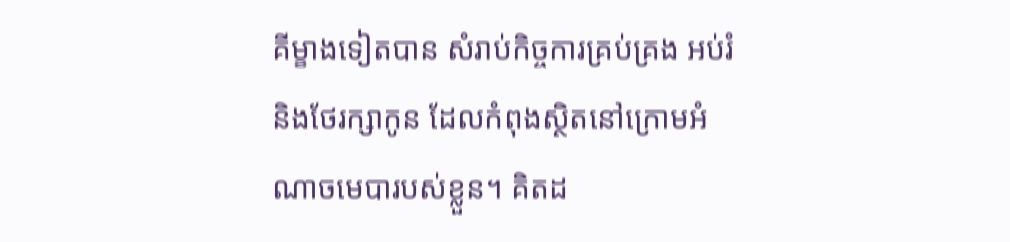គីម្ខាងទៀតបាន សំរាប់កិច្ចការគ្រប់គ្រង អប់រំ និងថែរក្សាកូន ដែលកំពុងស្ថិតនៅក្រោមអំណាចមេបារបស់ខ្លួន។ គិតដ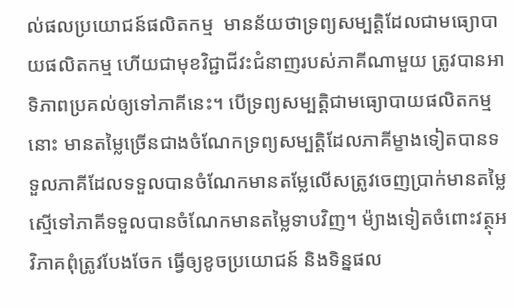ល់ផលប្រយោជន៍ផលិតកម្ម  មានន័យថាទ្រព្យសម្បត្តិដែលជាមធ្យោបាយផលិតកម្ម ហើយជាមុខវិជ្ជាជីវះជំនាញរបស់ភាគីណាមួយ ត្រូវបានអាទិភាពប្រគល់ឲ្យទៅភាគីនេះ។ បើទ្រព្យសម្បត្តិជាមធ្យោបាយផលិតកម្មនោះ មានតម្លៃច្រើនជាងចំណែកទ្រព្យសម្បត្តិដែលភាគីម្ខាងទៀតបានទទួលភាគីដែលទទួលបានចំណែកមានតម្លែលើសត្រូវចេញប្រាក់មានតម្លៃស្មើទៅភាគីទទួលបានចំណែកមានតម្លៃទាបវិញ។ ម៉្យាងទៀតចំពោះវត្ថុអវិភាគពុំត្រូវបែងចែក ធ្វើឲ្យខូចប្រយោជន៍ និងទិន្នផល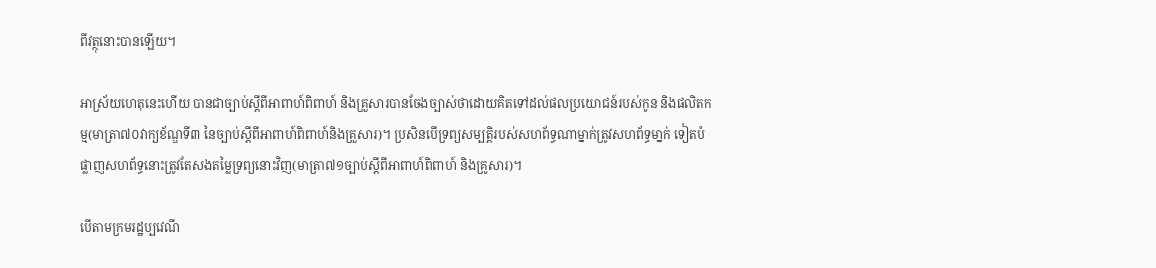ពីវត្ថុនោះបានឡើយ។

អាស្រ័យហេតុនេះហើយ បានជាច្បាប់ស្ដីពីអាពាហ៍ពិពាហ៍ និងគ្រួសារបានចែងច្បាស់ថាដោយគិតទៅដល់ផលប្រយោជន៍របស់កូន និងផលិតកម្ម(មាត្រា៧០វាក្យខ័ណ្ឌទី៣ នៃច្បាប់ស្ដីពីអាពាហ៍ពិពាហ៍និងគ្រួសារ)។ ប្រសិនបើទ្រព្យសម្បត្តិរបស់សហព័ទ្ធណាម្នាក់ត្រូវសហព័ទ្ធមា្នក់ ទៀតបំផ្លាញសហព័ទ្ធនោះត្រូវតែសងតម្លៃទ្រព្យនោះវិញ(មាត្រា៧១ច្បាប់ស្ដីពីអាពាហ៍ពិពាហ៍ និងគ្រូសារ)។

បើតាមក្រមរដ្ឋប្បវេណី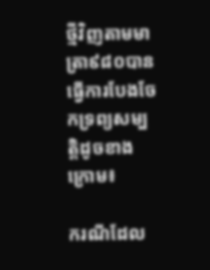ថ្មីវិញតាមមាត្រា៩៨០បានធ្វើការបែងចែកទ្រព្យសម្បត្តិដូចខាងក្រោម៖

ករណីដែល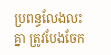ប្រពន្ធលែងលះគ្នា ត្រូវបែងចែក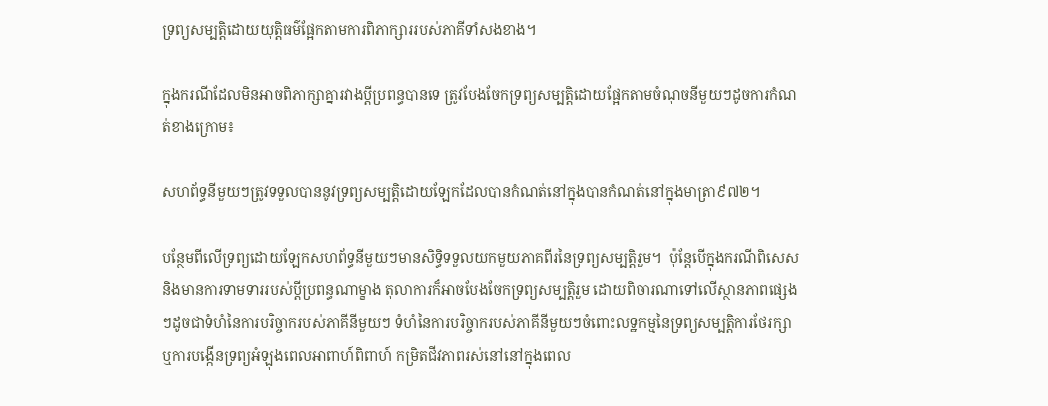ទ្រព្យសម្បត្តិដោយយុត្តិធម៌ផ្អែកតាមការពិភាក្សាររបស់ភាគីទាំសងខាង។

ក្នុងករណីដែលមិនអាចពិភាក្សាគ្នារវាងប្ដីប្រពន្ធបានទេ ត្រូវបែងចែកទ្រព្យសម្បត្តិដោយផ្អែកតាមចំណុចនីមួយៗដូចការកំណត់ខាងក្រោម៖

សហព័ទ្ធនីមួយៗត្រូវទទួលបាននូវទ្រព្យសម្បត្តិដោយឡែកដែលបានកំណត់នៅក្នុងបានកំណត់នៅក្នុងមាត្រា៩៧២។

បន្ថែមពីលើទ្រព្យដោយឡែកសហព័ទ្ធនីមួយៗមានសិទ្ធិទទួលយកមួយភាគពីរនៃទ្រព្យសម្បត្តិរួម។  ប៉ុន្តែបើក្នុងករណីពិសេស និងមានការទាមទាររបស់ប្ដីប្រពន្ធណាម្ខាង តុលាការក៏អាចបែងចែកទ្រព្យសម្បត្តិរួម ដោយពិចារណាទៅលើស្ថានភាពផ្សេងៗដូចជាទំហំនៃការបរិច្ចាករបស់ភាគីនីមួយៗ ទំហំនៃការបរិច្ចាករបស់ភាគីនីមួយៗចំពោះលទ្ឋកម្មនៃទ្រព្យសម្បត្តិការថែរក្សា ឬការបង្កើនទ្រព្យអំឡុងពេលអាពាហ៍ពិពាហ៍ កម្រិតជីវភាពរស់នៅនៅក្នុងពេល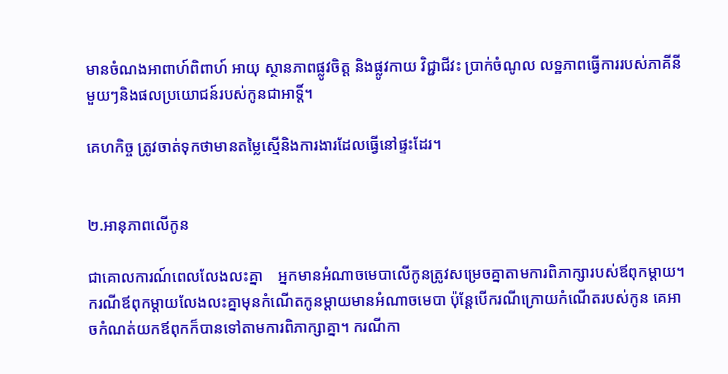មានចំណងអាពាហ៍ពិពាហ៍ អាយុ ស្ថានភាពផ្លូវចិត្ត និងផ្លូវកាយ វិជ្ជាជីវះ ប្រាក់ចំណូល លទ្ឋភាពធ្វើការរបស់ភាគីនីមួយៗនិងផលប្រយោជន៍របស់កូនជាអាទិ៍្ត។

គេហកិច្ច ត្រូវចាត់ទុកថាមានតម្លៃស្មើនិងការងារដែលធ្វើនៅផ្ទះដែរ។


២.អានុភាពលើកូន

ជាគោលការណ៍ពេលលែងលះគ្នា    អ្នកមានអំណាចមេបាលើកូនត្រូវសម្រេចគ្នាតាមការពិភាក្សារបស់ឪពុកម្ដាយ។ ករណីឪពុកម្ដាយលែងលះគ្នាមុនកំណើតកូនម្ដាយមានអំណាចមេបា ប៉ុន្ដែបើករណីក្រោយកំណើតរបស់កូន គេអាចកំណត់យកឪពុកក៏បានទៅតាមការពិភាក្សាគ្នា។ ករណីកា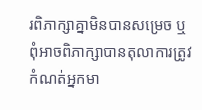រពិភាក្សាគ្នាមិនបានសម្រេច ឬពុំអាចពិភាក្សាបានតុលាការត្រូវកំណត់អ្នកមា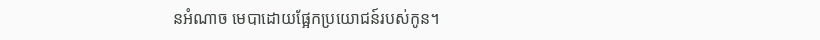នអំណាច មេបាដោយផ្អែកប្រយោជន៍របស់កូន។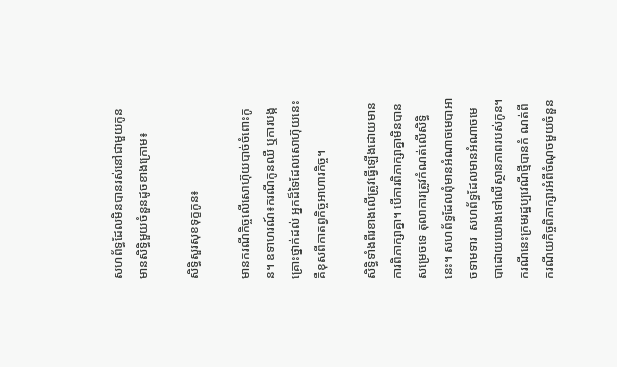សហព័ទ្ធដែលមិនបានរស់នៅជាមួយកូនមានសិទ្ធិមួយចំនួនដូចខាងក្រោម៖

សិទ្ធិសួរសុខទុក្ខកូន៖

មានករណីកិច្ចលើសោហ៊ុយបាច់ចំពោះកូន។ ឧទាហរណ៍៖ករណីកូនឈឺ ឬការបង្កគ្រោះថ្នាក់ដល់ អ្នកដ៏ទៃដែលសោហ៊ុយនេះគឺខុសពីកាតព្វកិច្ចអាហារកិច្ច។

សិទ្ធិទាំងពីរខាងលើត្រូវធ្វើឡើងដោយមានការពិភាក្សាគ្នា។ បើការពិភាក្សាគ្នាមិនបានសម្រេចទេ តុលាការត្រូវកំណត់លើសិទ្ធិនេះ។ សហព័ទ្ធដែលពុំមានអំណាចមេបាអាចទាមទារ  សហព័ទ្ធដែលមានអំណាចមេបាដោយយោងទៅលើស្ថានភាពរបស់កូន។ ករណីនេះក្រមរដ្ឋប្បវេណីថ្មីបានកំ ណត់ពីករណីយកិច្ចពិភាក្សារអំពីចំណុចមួយចំនួន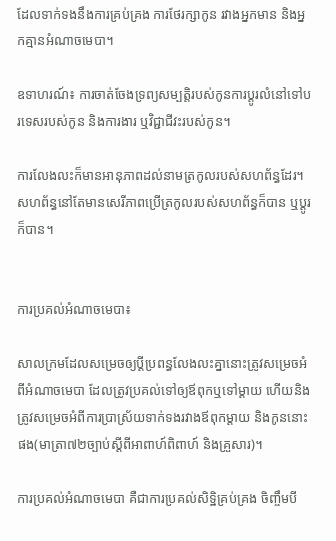ដែលទាក់ទងនឹងការគ្រប់គ្រង ការថែរក្សាកូន រវាងអ្នកមាន និងអ្នកគ្មានអំណាចមេបា។

ឧទាហរណ៍៖ ការចាត់ចែងទ្រព្យសម្បត្តិរបស់កូនការប្ដូរលំនៅទៅបរទេសរបស់កូន និងការងារ ឬវិជ្ជាជីវះរបស់កូន។

ការលែងលះក៏មានអានុភាពដល់នាមត្រកូលរបស់សហព័ន្ធដែរ។ សហព័ន្ធនៅតែមានសេរីភាពប្រើត្រកូលរបស់សហព័ន្ធក៏បាន ឬប្ដូរក៏បាន។


ការប្រគល់អំណាចមេបា៖

សាលក្រមដែលសម្រេចឲ្យប្ដីប្រពន្ធលែងលះគ្នានោះត្រូវសម្រេចអំពីអំណាចមេបា ដែលត្រូវប្រគល់ទៅឲ្យឪពុកឬទៅម្ដាយ ហើយនិងត្រូវសម្រេចអំពីការប្រាស្រ័យទាក់ទងរវាងឪពុកម្ដាយ និងកូននោះផង(មាត្រា៧២ច្បាប់ស្ដីពីអាពាហ៍ពិពាហ៍ និងគ្រួសារ)។

ការប្រគល់អំណាចមេបា គឺជាការប្រគល់សិទ្ឋិគ្រប់គ្រង ចិញ្ចឹមបី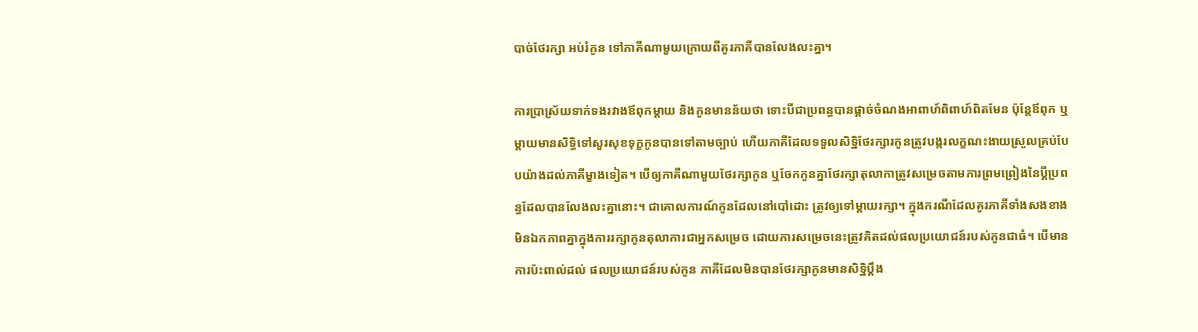បាច់ថែរក្សា អប់រំកូន ទៅភាគីណាមួយក្រោយពីគូរភាគីបានលែងលះគ្នា។

ការប្រាស្រ័យទាក់ទងរវាងឪពុកម្តាយ និងកូនមានន័យថា ទោះបីជាប្រពន្ធបានផ្ដាច់ចំណងអាពាហ៍ពិពាហ៍ពិតមែន ប៉ុន្តែឪពុក ឬម្ដាយមានសិទ្ធិទៅសួរសុខទុក្ខកូនបានទៅតាមច្បាប់ ហើយភាគីដែលទទួលសិទ្ឋិថែរក្សារកូនត្រូវបង្ករលក្ខណះងាយស្រួលគ្រប់បែបយ៉ាងដល់ភាគីម្ខាងទៀត។ បើឲ្យភាគីណាមួយថែរក្សាកូន ឬចែកកូនគ្នាថែរក្សាតុលាកាត្រូវសម្រេចតាមការព្រមព្រៀងនៃប្ដីប្រពន្ធដែលបានលែងលះគ្នានោះ។ ជាគោលការណ៍កូនដែលនៅបៅដោះ ត្រូវឲ្យទៅម្ដាយរក្សា។ ក្នុងករណីដែលគូរភាគីទាំងសងខាងមិនឯកភាពគ្នាក្នុងការរក្សាកូនតុលាការជាអ្នកសម្រេច ដោយការសម្រេចនេះត្រូវគិតដល់ផលប្រយោជន៍របស់កូនជាធំ។ បើមានការប៉ះពាល់ដល់ ផលប្រយោជន៍របស់កូន ភាគីដែលមិនបានថែរក្សាកូនមានសិទ្ឋិប្ដឹង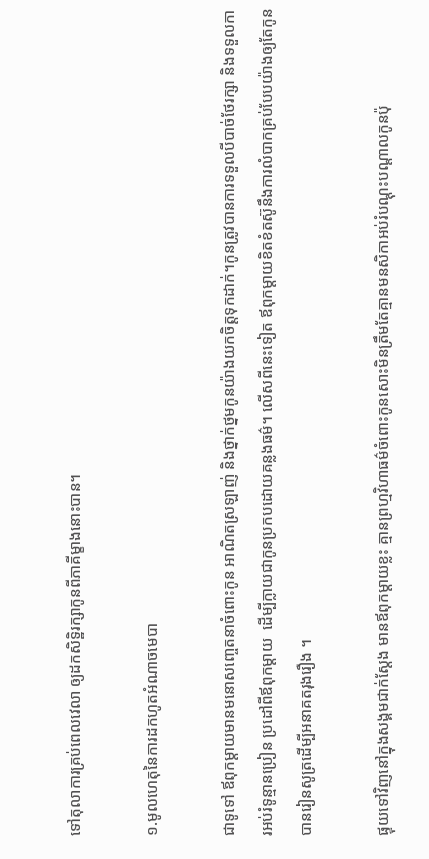ទៅតុលាការគ្រប់ពេលវេលា ឲ្យដកសិទ្ឋិរក្សាកូនពីភាគីម្ខាងនោះបាន។

១.មូលហេតុនៃការដកហូតអំណាចមេបា

ជាទូទៅ ឪពុកម្តាយមានមនោសញេ្ចតនាចំពោះកូន អាណិតស្រឡាញ់ និងថ្នាក់ថ្នមកូនយ៉ាងយកចិត្តទុកដាក់។កូនត្រូវបានការទទួលបីបាច់ថែរក្សា និងទទួលការអប់រំទូន្មានប្រៀន ប្រដៅពីឪពុកម្តាយ  ដើម្បីក្លាយជាកូនប្រកបដោយគន្លងធម៌។ លើសពីនេះទៀត ឪពុកម្តាយខិតខំតស៊ូនឹងការលំបាកគ្រប់បែបយ៉ាងឲ្យតែកូនបានរៀនសូត្រដើម្បីអនាគតរុងរឿង ។

ផ្ទុយទៅវិញនៅក្នុងសង្គមជាក់ស្តែង មានឪពុកម្តាយខ្លះ គ្មានព្រហ្មវិហាធម៌ចំពោះកូនសោះមិនត្រឹមតែគ្មានមនសិកាអប់រំបណ្តុះបណ្តាលកូនប៉ុ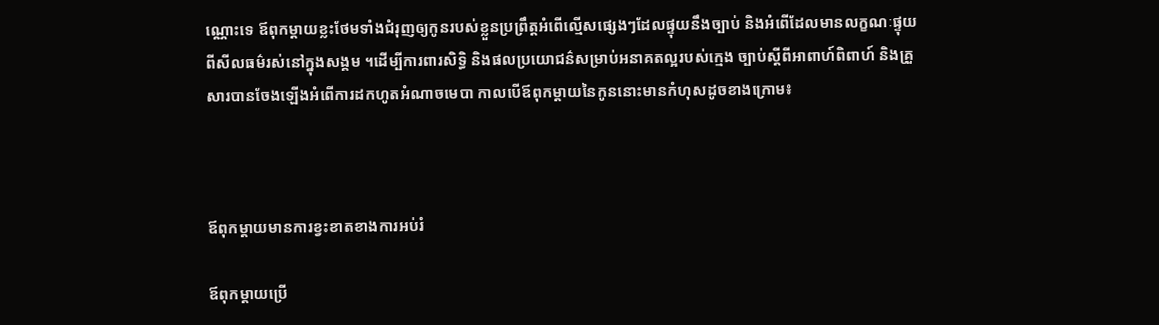ណ្ណោះទេ ឪពុកម្តាយខ្លះថែមទាំងជំរុញឲ្យកូនរបស់ខ្លួនប្រព្រឹត្តអំពើល្មើសផ្សេងៗដែលផ្ទុយនឹងច្បាប់ និងអំពើដែលមានលក្ខណៈផ្ទុយពីសីលធម៌រស់នៅក្នុងសង្គម ។ដើម្បីការពារសិទ្ធិ និងផលប្រយោជន៌សម្រាប់អនាគតល្អរបស់ក្មេង ច្បាប់ស្តីពីអាពាហ៍ពិពាហ៍ និងគ្រួសារបានចែងឡើងអំពើការដកហូតអំណាចមេបា កាលបើឪពុកម្តាយនៃកូននោះមានកំហុសដូចខាងក្រោម៖



ឪពុកម្តាយមានការខ្វះខាតខាងការអប់រំ

ឪពុកម្តាយប្រើ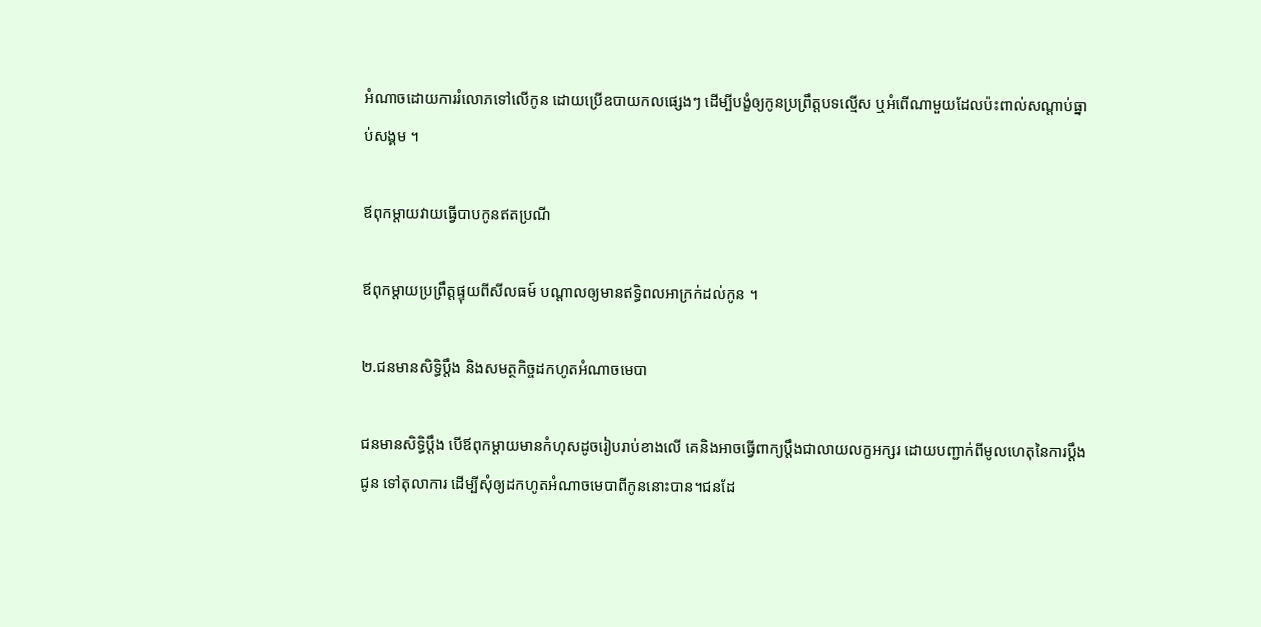អំណាចដោយការរំលោភទៅលើកូន ដោយប្រើឧបាយកលផ្សេងៗ ដើម្បីបង្ខំឲ្យកូនប្រព្រឹត្តបទល្មើស ឬអំពើណាមួយដែលប៉ះពាល់សណ្តាប់ធ្នាប់សង្គម ។

ឪពុកម្តាយវាយធ្វើបាបកូនឥតប្រណី

ឪពុកម្តាយប្រព្រឹត្តផ្ទុយពីសីលធម៍ បណ្តាលឲ្យមានឥទ្ធិពលអាក្រក់ដល់កូន ។

២.ជនមានសិទ្ធិប្តឹង និងសមត្ថកិច្ចដកហូតអំណាចមេបា

ជនមានសិទ្ធិប្តឹង បើឪពុកម្ដាយមានកំហុសដូចរៀបរាប់ខាងលើ គេនិងអាចធ្វើពាក្យប្ដឹងជាលាយលក្ខអក្សរ ដោយបញ្ជាក់ពីមូលហេតុនៃការប្ដឹងជូន ទៅតុលាការ ដើម្បីសុំឲ្យដកហូតអំណាចមេបាពីកូននោះបាន។ជនដែ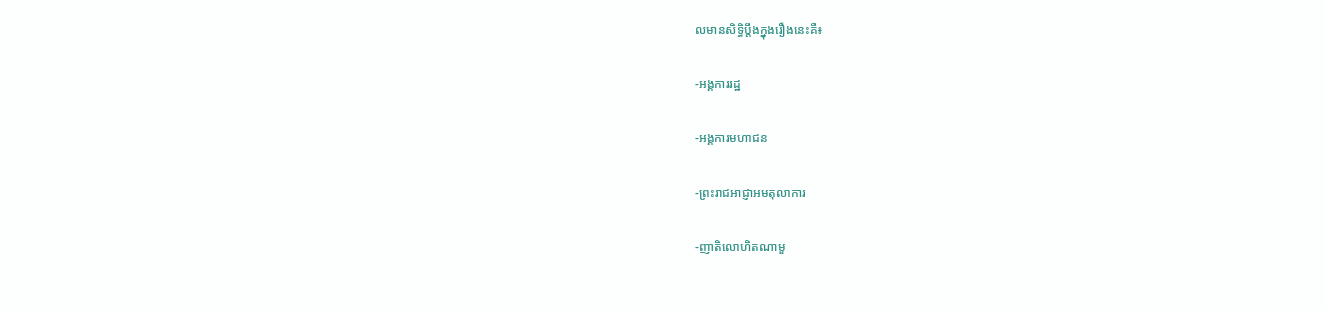លមានសិទ្ធិប្ដឹងក្នុងរឿងនេះគឺ៖

-អង្គការរដ្ឋ

-អង្គការមហាជន

-ព្រះរាជអាជ្ញាអមតុលាការ

-ញាតិលោហិតណាមួ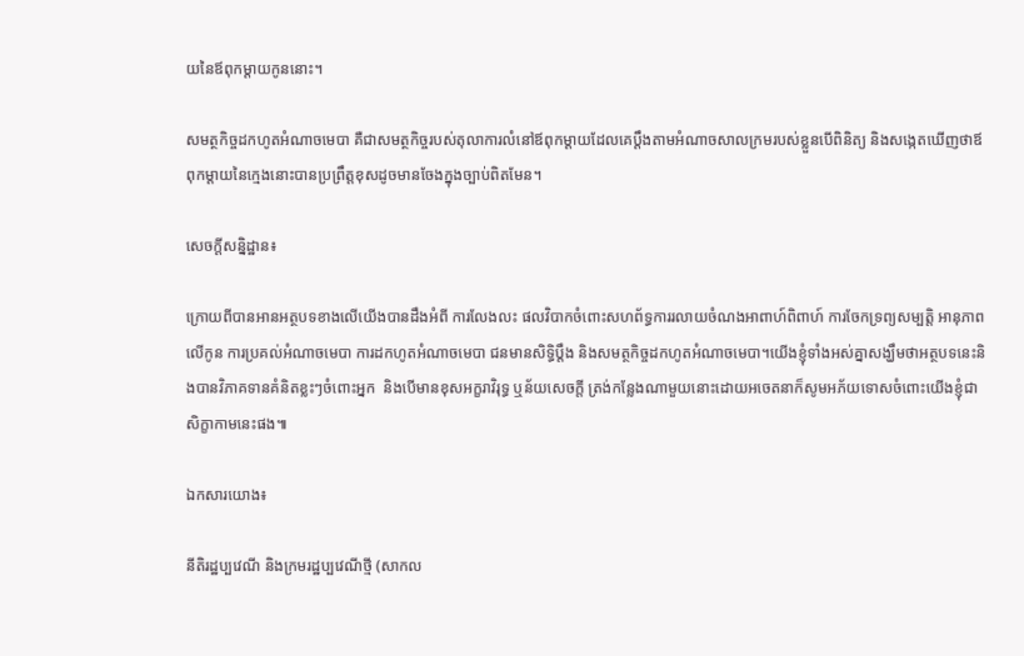យនៃឪពុកម្ដាយកូននោះ។

សមត្ថកិច្ចដកហូតអំណាចមេបា គឺជាសមត្ថកិច្ចរបស់តុលាការលំនៅឪពុកម្ដាយដែលគេប្ដឹងតាមអំណាចសាលក្រមរបស់ខ្លួនបើពិនិត្យ និងសង្កេតឃើញថាឪពុកម្ដាយនៃក្មេងនោះបានប្រព្រឹត្តខុសដូចមានចែងក្នុងច្បាប់ពិតមែន។

សេចក្តីសន្និដ្ឋាន៖

ក្រោយពីបានអានអត្ថបទខាងលើយើងបានដឹងអំពី ការលែងលះ ផលវិបាកចំពោះសហព័ទ្ធការរលាយចំណងអាពាហ៍ពិពាហ៍ ការចែកទ្រព្យសម្បត្តិ អានុភាពលើកូន ការប្រគល់អំណាចមេបា ការដកហូតអំណាចមេបា ជនមានសិទ្ធិប្តឹង និងសមត្ថកិច្ចដកហូតអំណាចមេបា។យើងខ្ញុំទាំងអស់គ្នាសង្ឃឹមថាអត្ថបទនេះនិងបានវិភាគទានគំនិតខ្លះៗចំពោះអ្នក  និងបើមានខុសអក្ខរាវិរុទ្ធ ឬន័យសេចក្តី ត្រង់កន្លែងណាមួយនោះដោយអចេតនាក៏សូមអភ័យទោសចំពោះយើងខ្ញុំជាសិក្ខាកាមនេះផង៕

ឯកសារយោង៖

នីតិរដ្ឋប្បវេណី និងក្រមរដ្ឋប្បវេណីថ្មី (សាកល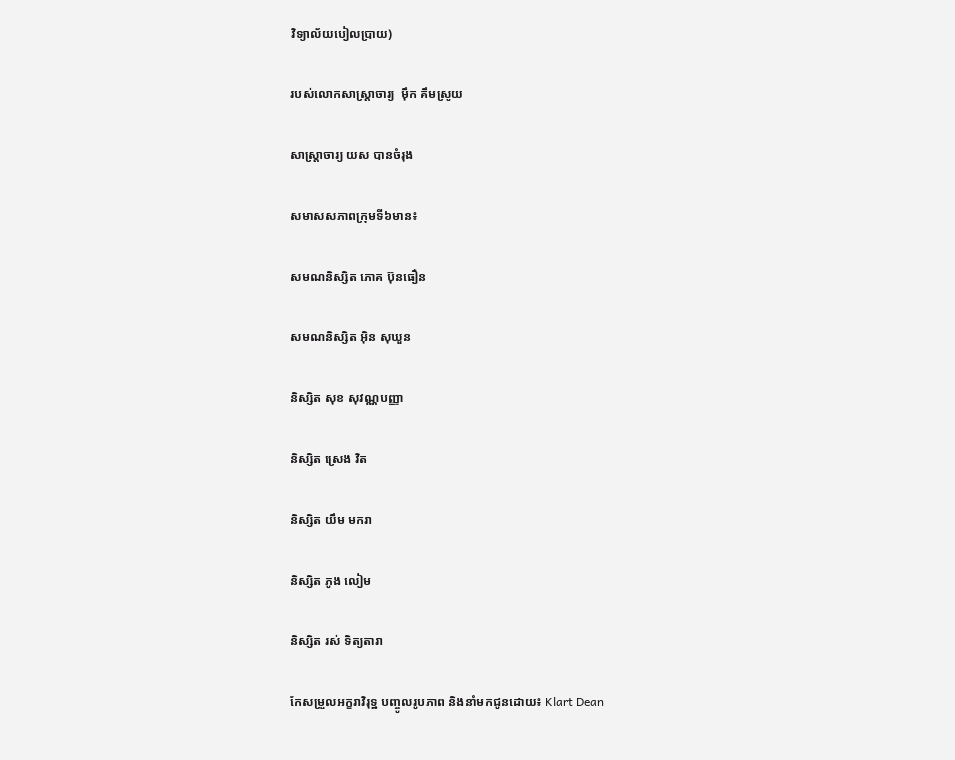វិទ្យាល័យបៀលប្រាយ)

របស់លោកសាស្ត្រាចារ្យ  ម៉ឹក គឹមស្រូយ

សាស្ត្រាចារ្យ យស បានចំរុង

សមាសសភាពក្រុមទី៦មាន៖

សមណនិស្សិត ភោគ ប៊ុនធឿន

សមណនិស្សិត អ៊ិន សុឃួន

និស្សិត សុខ សុវណ្ណបញ្ញា

និស្សិត ស្រេង វិត

និស្សិត យឹម មករា

និស្សិត ភូង លៀម

និស្សិត រស់ ទិត្យតារា

កែសម្រួលអក្ខរាវិរុទ្ឋ បញ្ចូលរូបភាព និងនាំមកជូនដោយ៖ Klart Dean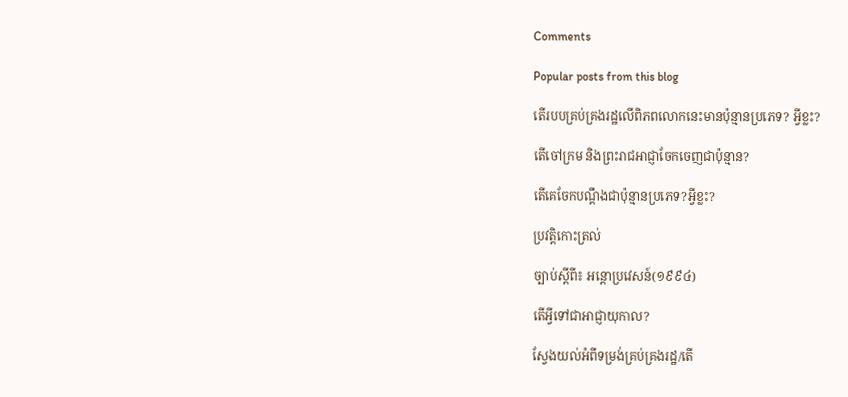Comments

Popular posts from this blog

តើរបបគ្រប់គ្រងរដ្ឋលើពិភពលោកនេះមានប៉ុន្មានប្រភេទ? អ្វីខ្លះ?

តើចៅក្រម និងព្រះរាជអាជ្ញាចែកចេញជាប៉ុន្មាន?

តើគេចែកបណ្ដឹងជាប៉ុន្មានប្រភេទ?អ្វីខ្លះ?

ប្រវត្តិកោះត្រល់

ច្បាប់ស្ដីពី៖ អន្តោប្រវេសន៍(១៩៩៤)

តើអ្វីទៅជាអាជ្ញាយុកាល?

ស្វែងយល់អំពីទម្រង់គ្រប់គ្រងរដ្ឋ/តើ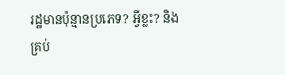រដ្ឋមានប៉ុន្មានប្រភេទ? អ្វីខ្លះ? និងគ្រប់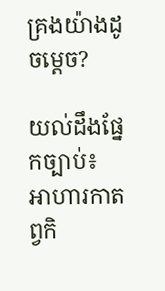គ្រងយ៉ាងដូចម្ដេច?

យល់ដឹងផ្នែកច្បាប់៖ អាហារកាតព្វកិ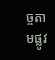ច្ចតាមផ្លូវ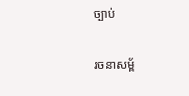ច្បាប់

រចនាសម្ព័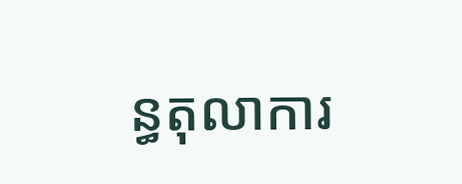ន្ធតុលាការ